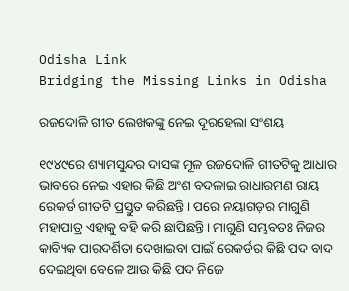Odisha Link
Bridging the Missing Links in Odisha

ରଜଦୋଳି ଗୀତ ଲେଖକଙ୍କୁ ନେଇ ଦୂରହେଲା ସଂଶୟ

୧୯୪୯ରେ ଶ୍ୟାମସୁନ୍ଦର ଦାସଙ୍କ ମୂଳ ରଜଦୋଳି ଗୀତଟିକୁ ଆଧାର ଭାବରେ ନେଇ ଏହାର କିଛି ଅଂଶ ବଦଳାଇ ରାଧାରମଣ ରାୟ ରେକର୍ଡ ଗୀତଟି ପ୍ରସ୍ତୁତ କରିଛନ୍ତି। ପରେ ନୟାଗଡ଼ର ମାଗୁଣି ମହାପାତ୍ର ଏହାକୁ ବହି କରି ଛାପିଛନ୍ତି। ମାଗୁଣି ସମ୍ଭବତଃ ନିଜର କାବ୍ୟିକ ପାରଦର୍ଶିତା ଦେଖାଇବା ପାଇଁ ରେକର୍ଡର କିଛି ପଦ ବାଦ ଦେଇଥିବା ବେଳେ ଆଉ କିଛି ପଦ ନିଜେ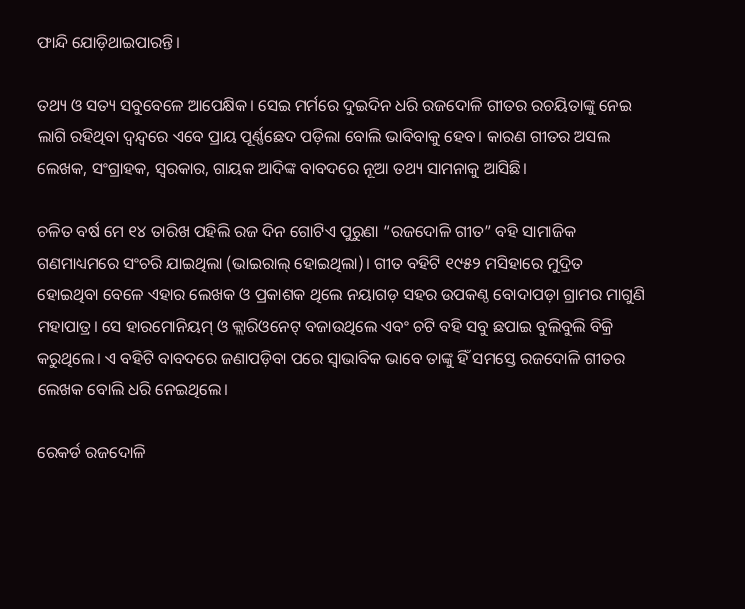ଫାନ୍ଦି ଯୋଡ଼ିଥାଇପାରନ୍ତି।

ତଥ୍ୟ ଓ ସତ୍ୟ ସବୁବେଳେ ଆପେକ୍ଷିକ। ସେଇ ମର୍ମରେ ଦୁଇଦିନ ଧରି ରଜଦୋଳି ଗୀତର ରଚୟିତାଙ୍କୁ ନେଇ ଲାଗି ରହିଥିବା ଦ୍ବନ୍ଦ୍ବରେ ଏବେ ପ୍ରାୟ ପୂର୍ଣ୍ଣଛେଦ ପଡ଼ିଲା ବୋଲି ଭାବିବାକୁ ହେବ। କାରଣ ଗୀତର ଅସଲ ଲେଖକ, ସଂଗ୍ରାହକ, ସ୍ବରକାର, ଗାୟକ ଆଦିଙ୍କ ବାବଦରେ ନୂଆ ତଥ୍ୟ ସାମନାକୁ ଆସିଛି।

ଚଳିତ ବର୍ଷ ମେ ୧୪ ତାରିଖ ପହିଲି ରଜ ଦିନ ଗୋଟିଏ ପୁରୁଣା “ରଜଦୋଳି ଗୀତ” ବହି ସାମାଜିକ ଗଣମାଧ୍ୟମରେ ସଂଚରି ଯାଇଥିଲା (ଭାଇରାଲ୍‌ ହୋଇଥିଲା)। ଗୀତ ବହିଟି ୧୯୫୨ ମସିହାରେ ମୁଦ୍ରିତ ହୋଇଥିବା ବେଳେ ଏହାର ଲେଖକ ଓ ପ୍ରକାଶକ ଥିଲେ ନୟାଗଡ଼ ସହର ଉପକଣ୍ଠ ବୋଦାପଡ଼ା ଗ୍ରାମର ମାଗୁଣି ମହାପାତ୍ର। ସେ ହାରମୋନିୟମ୍‌ ଓ କ୍ଲାରିଓନେଟ୍‌ ବଜାଉଥିଲେ ଏବଂ ଚଟି ବହି ସବୁ ଛପାଇ ବୁଲିବୁଲି ବିକ୍ରି କରୁଥିଲେ। ଏ ବହିଟି ବାବଦରେ ଜଣାପଡ଼ିବା ପରେ ସ୍ବାଭାବିକ ଭାବେ ତାଙ୍କୁ ହିଁ ସମସ୍ତେ ରଜଦୋଳି ଗୀତର ଲେଖକ ବୋଲି ଧରି ନେଇଥିଲେ।

ରେକର୍ଡ ରଜଦୋଳି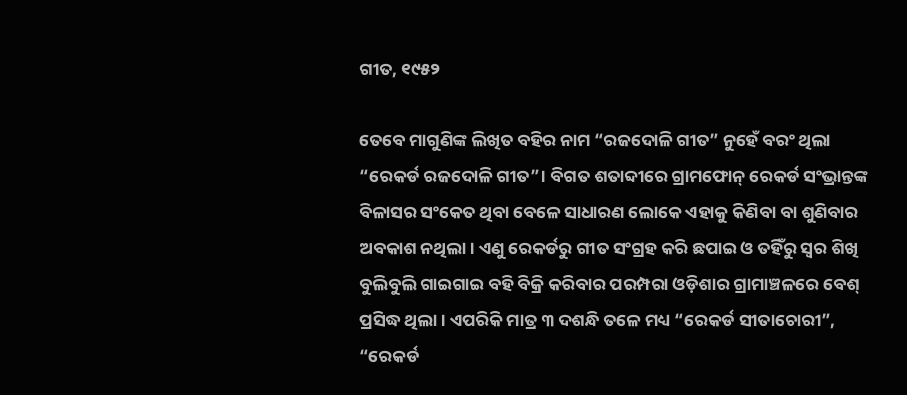ଗୀତ, ୧୯୫୨

ତେବେ ମାଗୁଣିଙ୍କ ଲିଖିତ ବହିର ନାମ “ରଜଦୋଳି ଗୀତ” ନୁହେଁ ବରଂ ଥିଲା “ରେକର୍ଡ ରଜଦୋଳି ଗୀତ”। ବିଗତ ଶତାବ୍ଦୀରେ ଗ୍ରାମଫୋନ୍‌ ରେକର୍ଡ ସଂଭ୍ରାନ୍ତଙ୍କ ବିଳାସର ସଂକେତ ଥିବା ବେଳେ ସାଧାରଣ ଲୋକେ ଏହାକୁ କିଣିବା ବା ଶୁଣିବାର ଅବକାଶ ନଥିଲା। ଏଣୁ ରେକର୍ଡରୁ ଗୀତ ସଂଗ୍ରହ କରି ଛପାଇ ଓ ତହିଁରୁ ସ୍ବର ଶିଖି ବୁଲିବୁଲି ଗାଇଗାଇ ବହି ବିକ୍ରି କରିବାର ପରମ୍ପରା ଓଡ଼ିଶାର ଗ୍ରାମାଞ୍ଚଳରେ ବେଶ୍‌ ପ୍ରସିଦ୍ଧ ଥିଲା। ଏପରିକି ମାତ୍ର ୩ ଦଶନ୍ଧି ତଳେ ମଧ୍ୟ “ରେକର୍ଡ ସୀତାଚୋରୀ”, “ରେକର୍ଡ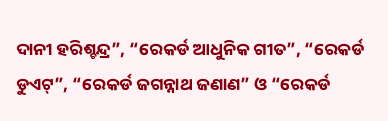ଦାନୀ ହରିଶ୍ଚନ୍ଦ୍ର”, “ରେକର୍ଡ ଆଧୁନିକ ଗୀତ”, “ରେକର୍ଡ ଡୁଏଟ୍”, “ରେକର୍ଡ ଜଗନ୍ନାଥ ଜଣାଣ” ଓ “ରେକର୍ଡ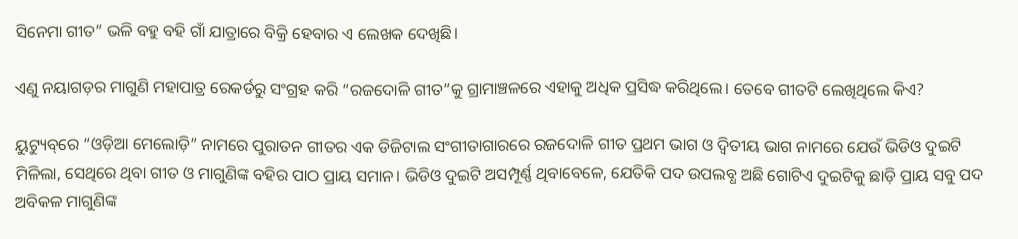ସିନେମା ଗୀତ” ଭଳି ବହୁ ବହି ଗାଁ ଯାତ୍ରାରେ ବିକ୍ରି ହେବାର ଏ ଲେଖକ ଦେଖିଛି।

ଏଣୁ ନୟାଗଡ଼ର ମାଗୁଣି ମହାପାତ୍ର ରେକର୍ଡରୁ ସଂଗ୍ରହ କରି “ରଜଦୋଳି ଗୀତ”କୁ ଗ୍ରାମାଞ୍ଚଳରେ ଏହାକୁ ଅଧିକ ପ୍ରସିଦ୍ଧ କରିଥିଲେ। ତେବେ ଗୀତଟି ଲେଖିଥିଲେ କିଏ?

ୟୁଟ୍ୟୁବ୍‌ରେ “ଓଡ଼ିଆ ମେଲୋଡ଼ି” ନାମରେ ପୁରାତନ ଗୀତର ଏକ ଡିଜିଟାଲ ସଂଗୀତାଗାରରେ ରଜଦୋଳି ଗୀତ ପ୍ରଥମ ଭାଗ ଓ ଦ୍ବିତୀୟ ଭାଗ ନାମରେ ଯେଉଁ ଭିଡିଓ ଦୁଇଟି ମିଳିଲା, ସେଥିରେ ଥିବା ଗୀତ ଓ ମାଗୁଣିଙ୍କ ବହିର ପାଠ ପ୍ରାୟ ସମାନ। ଭିଡିଓ ଦୁଇଟି ଅସମ୍ପୂର୍ଣ୍ଣ ଥିବାବେଳେ, ଯେତିକି ପଦ ଉପଲବ୍ଧ ଅଛି ଗୋଟିଏ ଦୁଇଟିକୁ ଛାଡ଼ି ପ୍ରାୟ ସବୁ ପଦ ଅବିକଳ ମାଗୁଣିଙ୍କ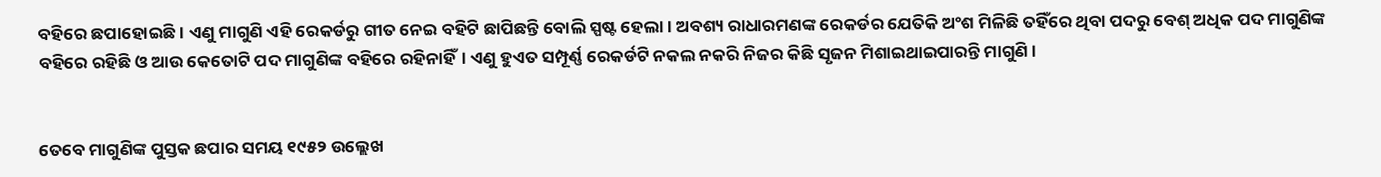ବହିରେ ଛପାହୋଇଛି। ଏଣୁ ମାଗୁଣି ଏହି ରେକର୍ଡରୁ ଗୀତ ନେଇ ବହିଟି ଛାପିଛନ୍ତି ବୋଲି ସ୍ପଷ୍ଟ ହେଲା। ଅବଶ୍ୟ ରାଧାରମଣଙ୍କ ରେକର୍ଡର ଯେତିକି ଅଂଶ ମିଳିଛି ତହିଁରେ ଥିବା ପଦରୁ ବେଶ୍‌ ଅଧିକ ପଦ ମାଗୁଣିଙ୍କ ବହିରେ ରହିଛି ଓ ଆଉ କେତୋଟି ପଦ ମାଗୁଣିଙ୍କ ବହିରେ ରହିନାହିଁ। ଏଣୁ ହୁଏତ ସମ୍ପୂର୍ଣ୍ଣ ରେକର୍ଡଟି ନକଲ ନକରି ନିଜର କିଛି ସୃଜନ ମିଶାଇଥାଇପାରନ୍ତି ମାଗୁଣି।


ତେବେ ମାଗୁଣିଙ୍କ ପୁସ୍ତକ ଛପାର ସମୟ ୧୯୫୨ ଉଲ୍ଲେଖ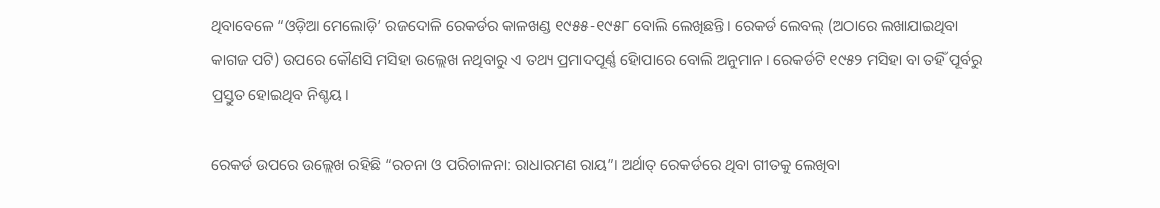ଥିବାବେଳେ “ଓଡ଼ିଆ ମେଲୋଡ଼ି’ ରଜଦୋଳି ରେକର୍ଡର କାଳଖଣ୍ଡ ୧୯୫୫-୧୯୫୮ ବୋଲି ଲେଖିଛନ୍ତି। ରେକର୍ଡ ଲେବଲ୍‌ (ଅଠାରେ ଲଖାଯାଇଥିବା କାଗଜ ପଟି) ଉପରେ କୌଣସି ମସିହା ଉଲ୍ଲେଖ ନଥିବାରୁ ଏ ତଥ୍ୟ ପ୍ରମାଦପୂର୍ଣ୍ଣ ହୋିପାରେ ବୋଲି ଅନୁମାନ। ରେକର୍ଡଟି ୧୯୫୨ ମସିହା ବା ତହିଁ ପୂର୍ବରୁ ପ୍ରସ୍ତୁତ ହୋଇଥିବ ନିଶ୍ଚୟ।

ରେକର୍ଡ ଉପରେ ଉଲ୍ଲେଖ ରହିଛି “ରଚନା ଓ ପରିଚାଳନା: ରାଧାରମଣ ରାୟ”। ଅର୍ଥାତ୍‌ ରେକର୍ଡରେ ଥିବା ଗୀତକୁ ଲେଖିବା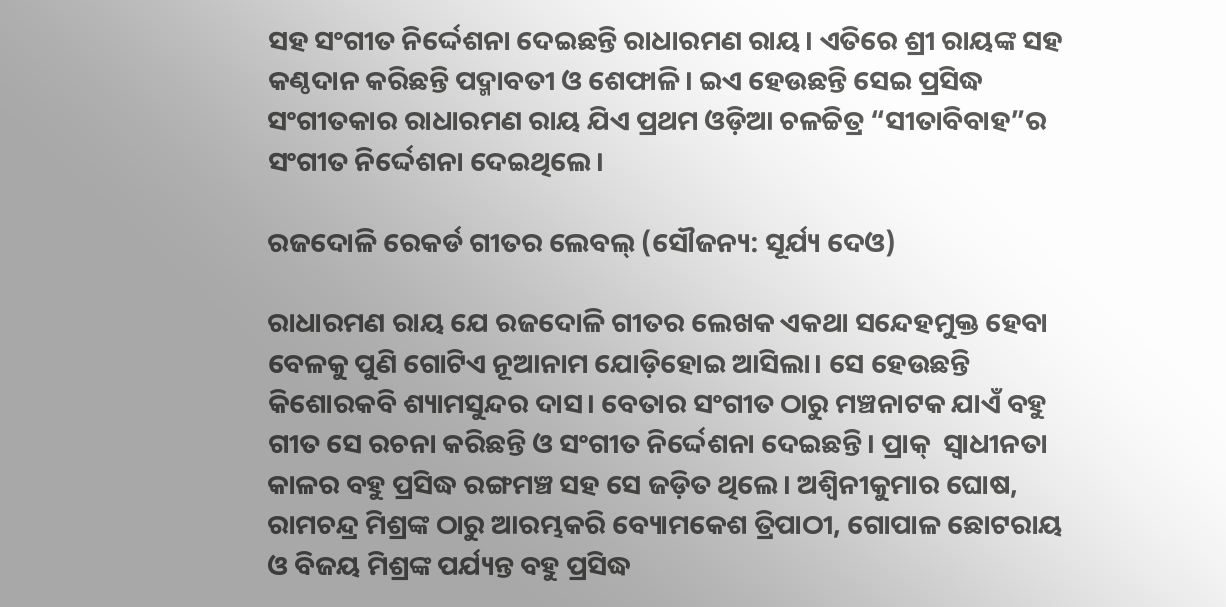ସହ ସଂଗୀତ ନିର୍ଦ୍ଦେଶନା ଦେଇଛନ୍ତି ରାଧାରମଣ ରାୟ। ଏତିରେ ଶ୍ରୀ ରାୟଙ୍କ ସହ କଣ୍ଠଦାନ କରିଛନ୍ତି ପଦ୍ମାବତୀ ଓ ଶେଫାଳି। ଇଏ ହେଉଛନ୍ତି ସେଇ ପ୍ରସିଦ୍ଧ ସଂଗୀତକାର ରାଧାରମଣ ରାୟ ଯିଏ ପ୍ରଥମ ଓଡ଼ିଆ ଚଳଚ୍ଚିତ୍ର “ସୀତାବିବାହ”ର ସଂଗୀତ ନିର୍ଦ୍ଦେଶନା ଦେଇଥିଲେ।

ରଜଦୋଳି ରେକର୍ଡ ଗୀତର ଲେବଲ୍‌ (ସୌଜନ୍ୟ: ସୂର୍ଯ୍ୟ ଦେଓ)

ରାଧାରମଣ ରାୟ ଯେ ରଜଦୋଳି ଗୀତର ଲେଖକ ଏକଥା ସନ୍ଦେହମୁକ୍ତ ହେବା ବେଳକୁ ପୁଣି ଗୋଟିଏ ନୂଆନାମ ଯୋଡ଼ିହୋଇ ଆସିଲା। ସେ ହେଉଛନ୍ତି କିଶୋରକବି ଶ୍ୟାମସୁନ୍ଦର ଦାସ। ବେତାର ସଂଗୀତ ଠାରୁ ମଞ୍ଚନାଟକ ଯାଏଁ ବହୁ ଗୀତ ସେ ରଚନା କରିଛନ୍ତି ଓ ସଂଗୀତ ନିର୍ଦ୍ଦେଶନା ଦେଇଛନ୍ତି। ପ୍ରାକ୍‌  ସ୍ବାଧୀନତା କାଳର ବହୁ ପ୍ରସିଦ୍ଧ ରଙ୍ଗମଞ୍ଚ ସହ ସେ ଜଡ଼ିତ ଥିଲେ। ଅଶ୍ବିନୀକୁମାର ଘୋଷ, ରାମଚନ୍ଦ୍ର ମିଶ୍ରଙ୍କ ଠାରୁ ଆରମ୍ଭକରି ବ୍ୟୋମକେଶ ତ୍ରିପାଠୀ, ଗୋପାଳ ଛୋଟରାୟ ଓ ବିଜୟ ମିଶ୍ରଙ୍କ ପର୍ଯ୍ୟନ୍ତ ବହୁ ପ୍ରସିଦ୍ଧ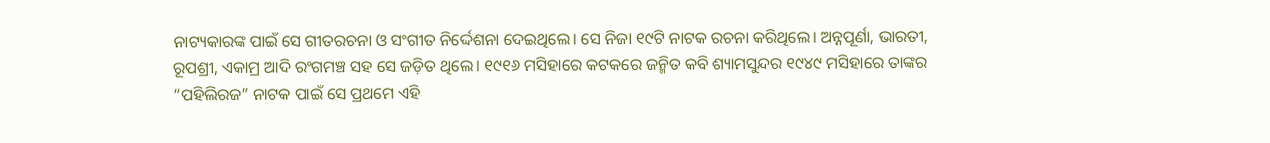ନାଟ୍ୟକାରଙ୍କ ପାଇଁ ସେ ଗୀତରଚନା ଓ ସଂଗୀତ ନିର୍ଦ୍ଦେଶନା ଦେଇଥିଲେ। ସେ ନିଜା ୧୯ଟି ନାଟକ ରଚନା କରିଥିଲେ। ଅନ୍ନପୂର୍ଣା, ଭାରତୀ, ରୂପଶ୍ରୀ, ଏକାମ୍ର ଆଦି ରଂଗମଞ୍ଚ ସହ ସେ ଜଡ଼ିତ ଥିଲେ। ୧୯୧୬ ମସିହାରେ କଟକରେ ଜନ୍ମିତ କବି ଶ୍ୟାମସୁନ୍ଦର ୧୯୪୯ ମସିହାରେ ତାଙ୍କର “ପହିଲିରଜ” ନାଟକ ପାଇଁ ସେ ପ୍ରଥମେ ଏହି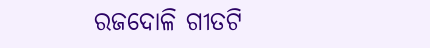ରଜଦୋଳି ଗୀତଟି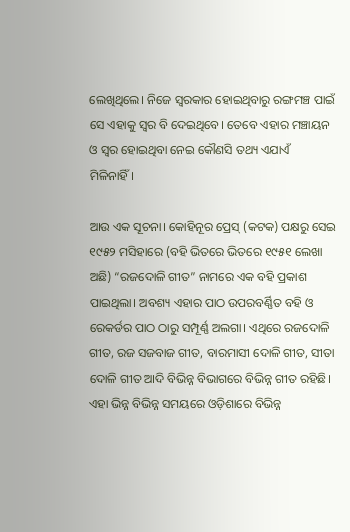ଲେଖିଥିଲେ। ନିଜେ ସ୍ବରକାର ହୋଇଥିବାରୁ ରଙ୍ଗମଞ୍ଚ ପାଇଁ ସେ ଏହାକୁ ସ୍ବର ବି ଦେଇଥିବେ। ତେବେ ଏହାର ମଞ୍ଚାୟନ ଓ ସ୍ବର ହୋଇଥିବା ନେଇ କୌଣସି ତଥ୍ୟ ଏଯାଏଁ ମିଳିନାହିଁ।

ଆଉ ଏକ ସୂଚନା। କୋହିନୂର ପ୍ରେସ୍‌ (କଟକ) ପକ୍ଷରୁ ସେଇ ୧୯୫୨ ମସିହାରେ (ବହି ଭିତରେ ଭିତରେ ୧୯୫୧ ଲେଖା ଅଛି) “ରଜଦୋଳି ଗୀତ” ନାମରେ ଏକ ବହି ପ୍ରକାଶ ପାଇଥିଲା। ଅବଶ୍ୟ ଏହାର ପାଠ ଉପରବର୍ଣ୍ଣିତ ବହି ଓ ରେକର୍ଡର ପାଠ ଠାରୁ ସମ୍ପୂର୍ଣ୍ଣ ଅଲଗା। ଏଥିରେ ରଜଦୋଳି ଗୀତ, ରଜ ସଜବାଜ ଗୀତ, ବାରମାସୀ ଦୋଳି ଗୀତ, ସୀତା ଦୋଳି ଗୀତ ଆଦି ବିଭିନ୍ନ ବିଭାଗରେ ବିଭିନ୍ନ ଗୀତ ରହିଛି। ଏହା ଭିନ୍ନ ବିଭିନ୍ନ ସମୟରେ ଓଡ଼ିଶାରେ ବିଭିନ୍ନ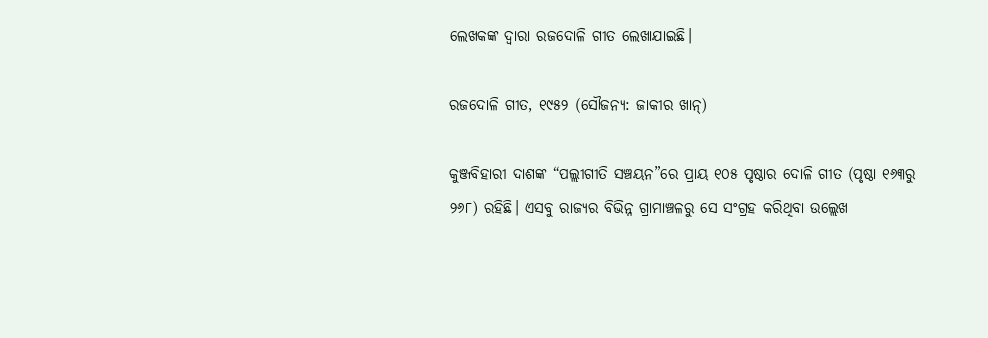ଲେଖକଙ୍କ ଦ୍ବାରା ରଜଦୋଳି ଗୀତ ଲେଖାଯାଇଛି।

ରଜଦୋଳି ଗୀତ, ୧୯୫୨ (ସୌଜନ୍ୟ: ଜାକୀର ଖାନ୍)

କୁଞ୍ଜବିହାରୀ ଦାଶଙ୍କ “ପଲ୍ଲୀଗୀତି ସଞ୍ଚୟନ”ରେ ପ୍ରାୟ ୧୦୫ ପୃଷ୍ଠାର ଦୋଳି ଗୀତ (ପୃଷ୍ଠା ୧୬୩ରୁ ୨୬୮) ରହିଛି। ଏସବୁ ରାଜ୍ୟର ବିଭିନ୍ନ ଗ୍ରାମାଞ୍ଚଳରୁ ସେ ସଂଗ୍ରହ କରିଥିବା ଉଲ୍ଲେଖ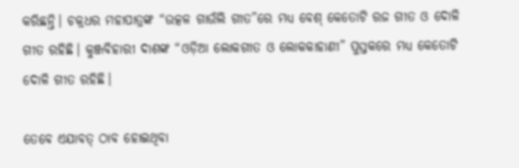କରିଛନ୍ତି। ଚକ୍ରଧର ମହାପାତ୍ରଙ୍କ “ଉତ୍କଳ ଗାଉଁଲି ଗୀତ”ରେ ମଧ୍ୟ ବେଶ୍‌ କେତୋଟି ରଜ ଗୀତ ଓ ଦୋଳି ଗୀତ ରହିଛି। କୁଞ୍ଜବିହାରୀ ଦାଶଙ୍କ “ଓଡ଼ିଆ ଲୋକଗୀତ ଓ ଲୋକକାହାଣୀ” ପୁସ୍ତକରେ ମଧ୍ୟ କେତୋଟି ଦୋଳି ଗୀତ ରହିଛି।

ତେବେ ଏଯାବତ୍‌ ଠାବ ହୋଇଥିବା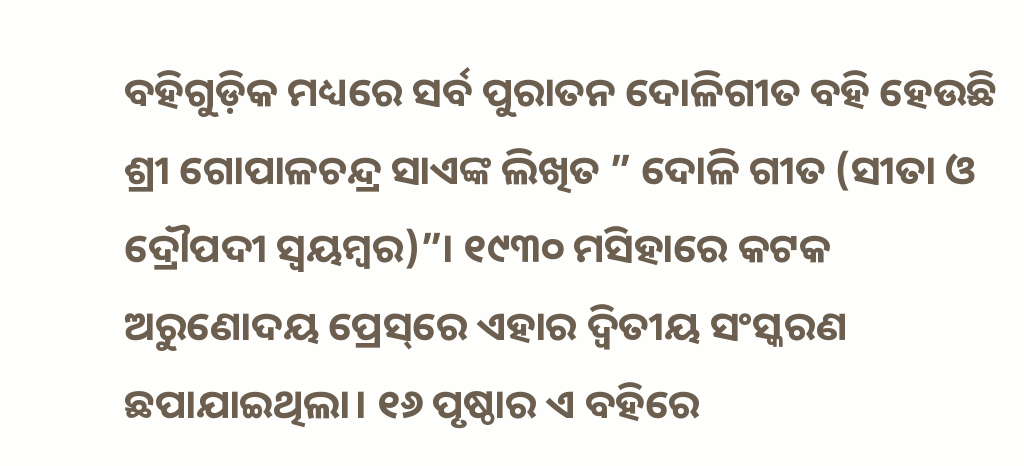ବହିଗୁଡ଼ିକ ମଧ୍ୟରେ ସର୍ବ ପୁରାତନ ଦୋଳିଗୀତ ବହି ହେଉଛି ଶ୍ରୀ ଗୋପାଳଚନ୍ଦ୍ର ସାଏଙ୍କ ଲିଖିତ ” ଦୋଳି ଗୀତ (ସୀତା ଓ ଦ୍ରୌପଦୀ ସ୍ବୟମ୍ବର)”। ୧୯୩୦ ମସିହାରେ କଟକ ଅରୁଣୋଦୟ ପ୍ରେସ୍‌ରେ ଏହାର ଦ୍ବିତୀୟ ସଂସ୍କରଣ ଛପାଯାଇଥିଲା। ୧୬ ପୃଷ୍ଠାର ଏ ବହିରେ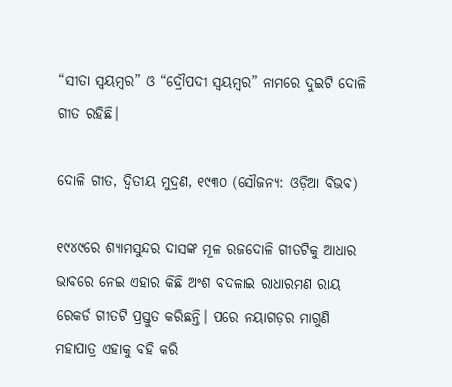“ସୀତା ସ୍ବୟମ୍ବର” ଓ “ଦ୍ରୌପଦୀ ସ୍ବୟମ୍ବର” ନାମରେ ଦୁଇଟି ଦୋଳି ଗୀତ ରହିଛି।

ଦୋଳି ଗୀତ, ଦ୍ବିତୀୟ ମୁଦ୍ରଣ, ୧୯୩୦ (ସୌଜନ୍ୟ: ଓଡ଼ିଆ ବିଭବ)

୧୯୪୯ରେ ଶ୍ୟାମସୁନ୍ଦର ଦାସଙ୍କ ମୂଳ ରଜଦୋଳି ଗୀତଟିକୁ ଆଧାର ଭାବରେ ନେଇ ଏହାର କିଛି ଅଂଶ ବଦଳାଇ ରାଧାରମଣ ରାୟ ରେକର୍ଡ ଗୀତଟି ପ୍ରସ୍ତୁତ କରିଛନ୍ତି। ପରେ ନୟାଗଡ଼ର ମାଗୁଣି ମହାପାତ୍ର ଏହାକୁ ବହି କରି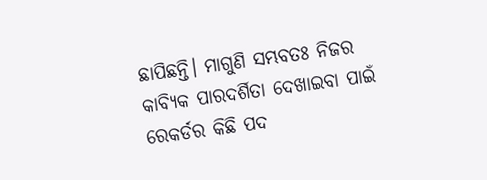ଛାପିଛନ୍ତି। ମାଗୁଣି ସମ୍ଭବତଃ ନିଜର କାବ୍ୟିକ ପାରଦର୍ଶିତା ଦେଖାଇବା ପାଇଁ ରେକର୍ଡର କିଛି ପଦ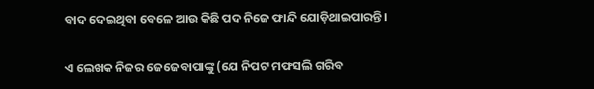ବାଦ ଦେଇଥିବା ବେଳେ ଆଉ କିଛି ପଦ ନିଜେ ଫାନ୍ଦି ଯୋଡ଼ିଥାଇପାରନ୍ତି।

ଏ ଲେଖକ ନିଜର ଜେଜେବାପାଙ୍କୁ (ଯେ ନିପଟ ମଫସଲି ଗରିବ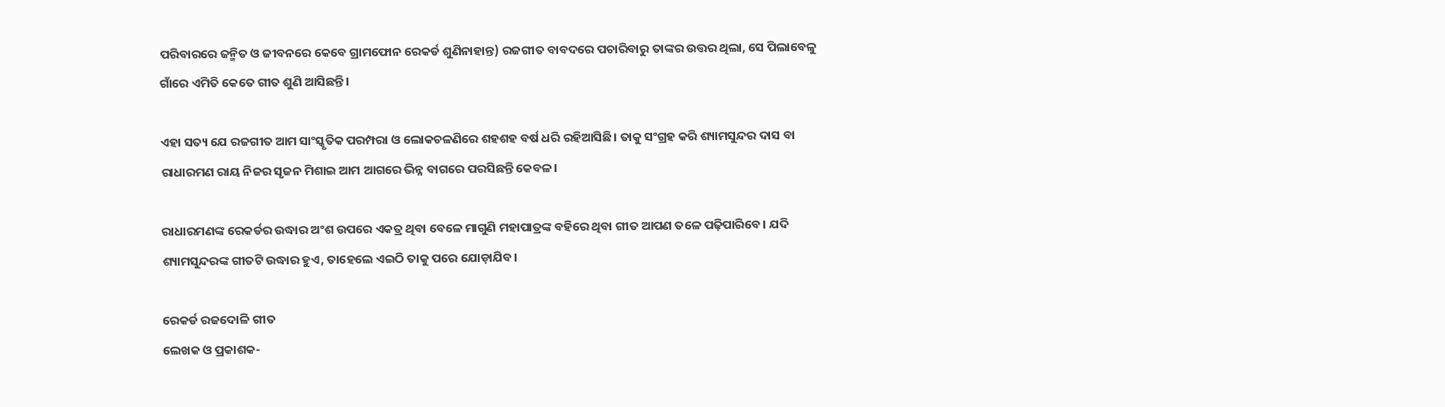ପରିବାରରେ ଜନ୍ମିତ ଓ ଜୀବନରେ କେବେ ଗ୍ରାମଫୋନ ରେକର୍ଡ ଶୁଣିନାହାନ୍ତ) ରଜଗୀତ ବାବଦରେ ପଚାରିବାରୁ ତାଙ୍କର ଉତ୍ତର ଥିଲା, ସେ ପିଲାବେଳୁ ଗାଁରେ ଏମିତି କେତେ ଗୀତ ଶୁଣି ଆସିଛନ୍ତି।

ଏହା ସତ୍ୟ ଯେ ରଜଗୀତ ଆମ ସାଂସ୍କୃତିକ ପରମ୍ପରା ଓ ଲୋକଚଳଣିରେ ଶହଶହ ବର୍ଷ ଧରି ରହିଆସିଛି। ତାକୁ ସଂଗ୍ରହ କରି ଶ୍ୟାମସୁନ୍ଦର ଦାସ ବା ରାଧାରମଣ ରାୟ ନିଜର ସୃଜନ ମିଶାଇ ଆମ ଆଗରେ ଭିନ୍ନ ବାଗରେ ପରସିଛନ୍ତି କେବଳ।

ରାଧାରମଣଙ୍କ ରେକର୍ଡର ଉଦ୍ଧାର ଅଂଶ ଉପରେ ଏକତ୍ର ଥିବା ବେଳେ ମାଗୁଣି ମହାପାତ୍ରଙ୍କ ବହିରେ ଥିବା ଗୀତ ଆପଣ ତଳେ ପଢ଼ିପାରିବେ। ଯଦି ଶ୍ୟାମସୁନ୍ଦରଙ୍କ ଗୀତଟି ଉଦ୍ଧାର ହୁଏ, ତାହେଲେ ଏଇଠି ତାକୁ ପରେ ଯୋଡ଼ାଯିବ।

ରେକର୍ଡ ରଜଦୋଳି ଗୀତ
ଲେଖକ ଓ ପ୍ରକାଶକ-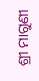ଶ୍ରୀ ମାଗୁଣୀ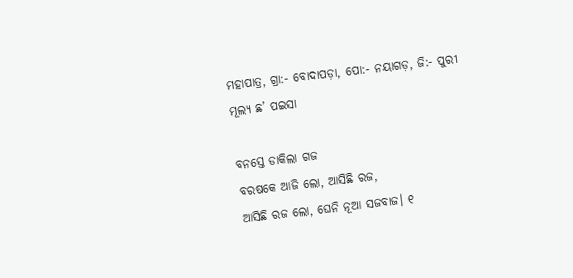ମହାପାତ୍ର, ଗ୍ରା:- ବୋଦାପଡ଼ା, ପୋ:- ନୟାଗଡ଼, ଜି:- ପୁରୀ
ମୂଲ୍ୟ ଛ’ ପଇସା

ବନସ୍ତେ ଡାକିଲା ଗଜ
ବରଷକେ ଆଜି ଲୋ, ଆସିଛି ରଜ,
ଆସିଛି ରଜ ଲୋ, ଘେନି ନୂଆ ସଜବାଜ। ୧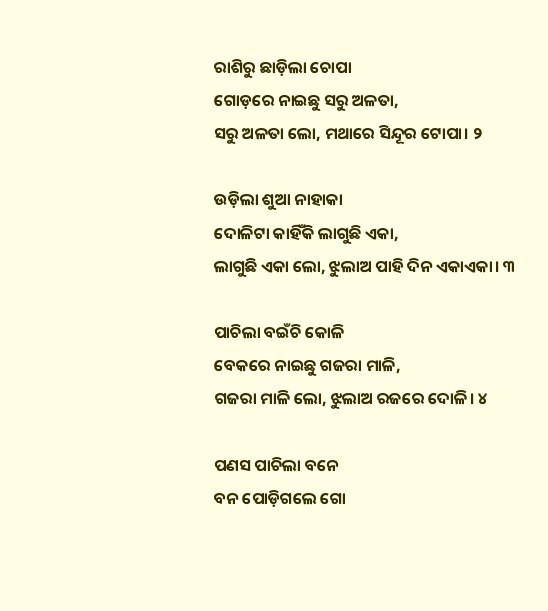ରାଶିରୁ ଛାଡ଼ିଲା ଚୋପା
ଗୋଡ଼ରେ ନାଇଛୁ ସରୁ ଅଳତା,
ସରୁ ଅଳତା ଲୋ, ମଥାରେ ସିନ୍ଦୂର ଟୋପା। ୨

ଉଡ଼ିଲା ଶୁଆ ନାହାକା
ଦୋଳିଟା କାହିଁକି ଲାଗୁଛି ଏକା,
ଲାଗୁଛି ଏକା ଲୋ, ଝୁଲାଅ ପାହି ଦିନ ଏକାଏକା। ୩

ପାଚିଲା ବଇଁଚି କୋଳି
ବେକରେ ନାଇଛୁ ଗଜରା ମାଳି,
ଗଜରା ମାଳି ଲୋ, ଝୁଲାଅ ରଜରେ ଦୋଳି। ୪

ପଣସ ପାଚିଲା ବନେ
ବନ ପୋଡ଼ିଗଲେ ଗୋ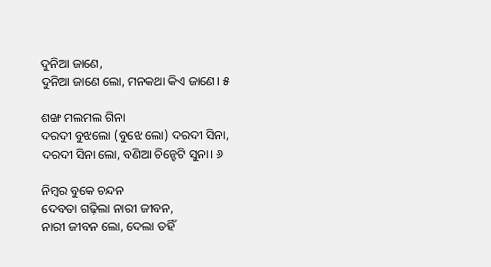ଦୁନିଆ ଜାଣେ,
ଦୁନିଆ ଜାଣେ ଲୋ, ମନକଥା କିଏ ଜାଣେ। ୫

ଶଙ୍ଖ ମଲମଲ ଗିନା
ଦରଦୀ ବୁଝଲୋ (ବୁଝେ ଲୋ) ଦରଦୀ ସିନା,
ଦରଦୀ ସିନା ଲୋ, ବଣିଆ ଚିନ୍ହେଟି ସୁନା। ୬

ନିମ୍ବର ବୁକେ ଚନ୍ଦନ
ଦେବତା ଗଢ଼ିଲା ନାରୀ ଜୀବନ,
ନାରୀ ଜୀବନ ଲୋ, ଦେଲା ତହିଁ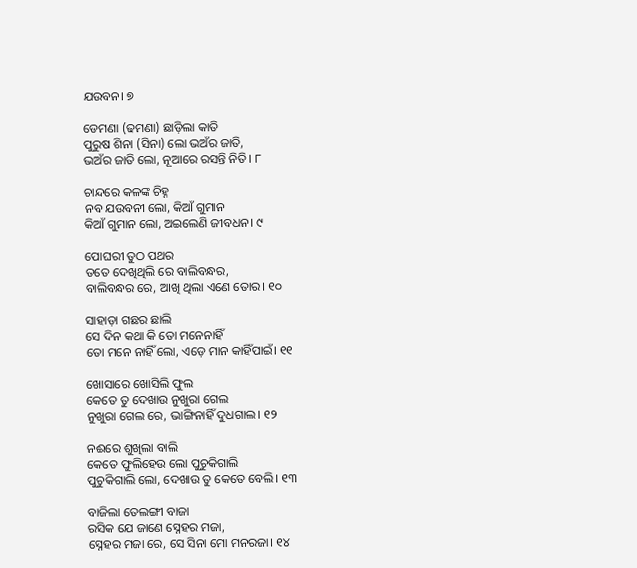ଯଉବନ। ୭

ଡେମଣା (ଢମଣା) ଛାଡ଼ିଲା କାତି
ପୁରୁଷ ଶିନା (ସିନା) ଲୋ ଭଅଁର ଜାତି,
ଭଅଁର ଜାତି ଲୋ, ନୂଆରେ ରସନ୍ତି ନିତି। ୮

ଚାନ୍ଦରେ କଳଙ୍କ ଚିହ୍ନ
ନବ ଯଉବନୀ ଲୋ, କିଆଁ ଗୁମାନ
କିଆଁ ଗୁମାନ ଲୋ, ଅଇଲେଣି ଜୀବଧନ। ୯

ପୋଘରୀ ତୁଠ ପଥର
ତତେ ଦେଖିଥିଲି ରେ ବାଲିବନ୍ଧର,
ବାଲିବନ୍ଧର ରେ, ଆଖି ଥିଲା ଏଣେ ତୋର। ୧୦

ସାହାଡ଼ା ଗଛର ଛାଲି
ସେ ଦିନ କଥା କି ତୋ ମନେନାହିଁ
ତୋ ମନେ ନାହିଁ ଲୋ, ଏଡ଼େ ମାନ କାହିଁପାଇଁ। ୧୧

ଖୋସାରେ ଖୋସିଲି ଫୁଲ
କେତେ ତୁ ଦେଖାଉ ନୁଖୁରା ଗେଲ
ନୁଖୁରା ଗେଲ ରେ, ଭାଙ୍ଗିନାହିଁ ଦୁଧଗାଲ। ୧୨

ନଈରେ ଶୁଖିଲା ବାଲି
କେତେ ଫୁଲିହେଉ ଲୋ ପୁଚୁକିଗାଲି
ପୁଚୁକିଗାଲି ଲୋ, ଦେଖାଉ ତୁ କେତେ ବେଲି। ୧୩

ବାଜିଲା ତେଲଙ୍ଗୀ ବାଜା
ରସିକ ଯେ ଜାଣେ ସ୍ନେହର ମଜା,
ସ୍ନେହର ମଜା ରେ, ସେ ସିନା ମୋ ମନରଜା। ୧୪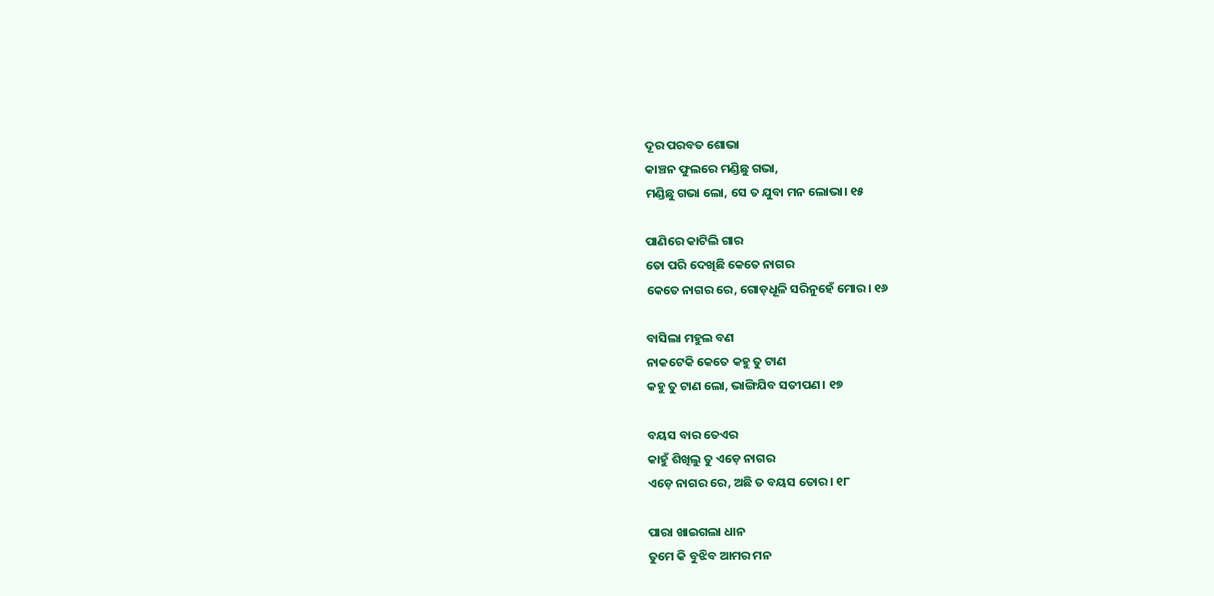ଦୂର ପରବତ ଶୋଭା
କାଞ୍ଚନ ଫୁଲରେ ମଣ୍ଡିଛୁ ଗଭା,
ମଣ୍ଡିଛୁ ଗଭା ଲୋ, ସେ ତ ଯୁବା ମନ ଲୋଭା। ୧୫

ପାଣିରେ କାଟିଲି ଗାର
ତୋ ପରି ଦେଖିଛି କେତେ ନାଗର
କେତେ ନାଗର ରେ, ଗୋଡ଼ଧୂଳି ସରିନୁହେଁ ମୋର। ୧୬

ବାସିଲା ମହୁଲ ବଣ
ନାକଟେକି କେତେ କହୁ ତୁ ଟାଣ
କହୁ ତୁ ଟାଣ ଲୋ, ଭାଙ୍ଗିଯିବ ସତୀପଣ। ୧୭

ବୟସ ବାର ତେଏର
କାହୁଁ ଶିଖିଲୁ ତୁ ଏଡ଼େ ନାଗର
ଏଡ଼େ ନାଗର ରେ, ଅଛି ତ ବୟସ ତୋର। ୧୮

ପାରା ଖାଇଗଲା ଧାନ
ତୁମେ କି ବୁଝିବ ଆମର ମନ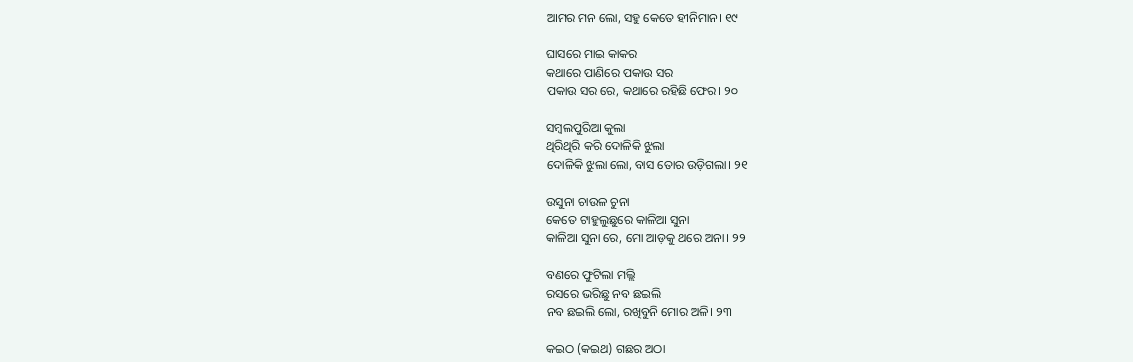ଆମର ମନ ଲୋ, ସହୁ କେତେ ହୀନିମାନ। ୧୯

ଘାସରେ ମାଇ କାକର
କଥାରେ ପାଣିରେ ପକାଉ ସର
ପକାଉ ସର ରେ, କଥାରେ ରହିଛି ଫେର। ୨୦

ସମ୍ବଲପୁରିଆ କୁଲା
ଥିରିଥିରି କରି ଦୋଳିକି ଝୁଲା
ଦୋଳିକି ଝୁଲା ଲୋ, ବାସ ତୋର ଉଡ଼ିଗଲା। ୨୧

ଉସୁନା ଚାଉଳ ଚୁନା
କେତେ ଟାହୁଲୁଛୁରେ କାଳିଆ ସୁନା
କାଳିଆ ସୁନା ରେ, ମୋ ଆଡ଼କୁ ଥରେ ଅନା। ୨୨

ବଣରେ ଫୁଟିଲା ମଲ୍ଲି
ରସରେ ଭରିଛୁ ନବ ଛଇଲି
ନବ ଛଇଲି ଲୋ, ରଖିବୁନି ମୋର ଅଳି। ୨୩

କଇଠ (କଇଥ) ଗଛର ଅଠା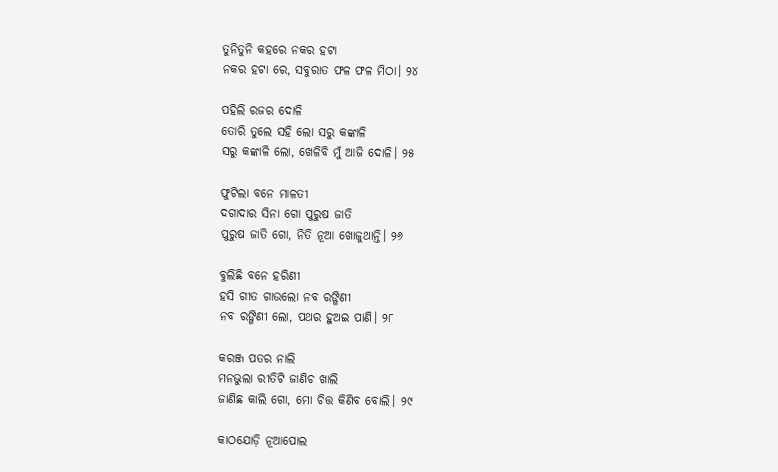ତୁନିତୁନି କହରେ ନକର ହଟା
ନକର ହଟା ରେ, ସବୁରାତ ଫଳ ଫଳ ମିଠା। ୨୪

ପହିଲି ରଜର ଦୋଳି
ତୋରି ତୁଲେ ସହି ଲୋ ସରୁ କଙ୍କାଳି
ସରୁ କଙ୍କାଳି ଲୋ, ଖେଳିବି ମୁଁ ଆଜି ଦୋଳି। ୨୫

ଫୁଟିଲା ବନେ ମାଳତୀ
ଦଗାଦାର ସିନା ଗୋ ପୁରୁଷ ଜାତି
ପୁରୁଷ ଜାତି ଗୋ, ନିତି ନୂଆ ଖୋଜୁଥାନ୍ତି। ୨୬

ବୁଲିଛି ବନେ ହରିଣୀ
ହସି ଗୀତ ଗାଉଲୋ ନବ ରଙ୍ଗିଣୀ
ନବ ରଙ୍ଗିଣୀ ଲୋ, ପଥର ହୁଅଇ ପାଣି। ୨୮

କରଞ୍ଜ ପତର ନାଲି
ମନଭୁଲା ରୀତିଟି ଜାଣିଚ ଖାଲି
ଜାଣିଛ କାଲି ଗୋ, ମୋ ଚିତ୍ତ କିଣିବ ବୋଲି। ୨୯

କାଠଯୋଡ଼ି ନୂଆପୋଲ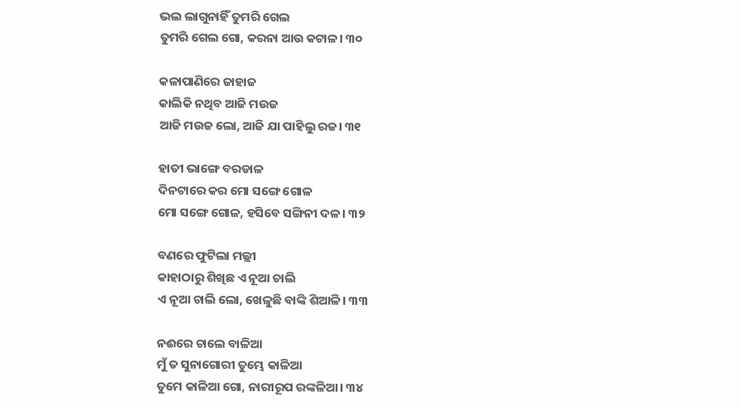ଭଲ ଲାଗୁନାହିଁ ତୁମରି ଗେଲ
ତୁମରି ଗେଲ ଗୋ, କରନା ଆଉ କଟାଳ। ୩୦

କଳାପାଣିରେ ଜାହାଜ
କାଲିକି ନଥିବ ଆଜି ମଉଜ
ଆଜି ମଉଜ ଲୋ, ଆଜି ଯା ପାହିଲୁ ରଜ। ୩୧

ହାତୀ ଭାଙ୍ଗେ ବରଡାଳ
ଦିନଟାରେ କର ମୋ ସଙ୍ଗେ ଗୋଳ
ମୋ ସଙ୍ଗେ ଗୋଳ, ହସିବେ ସଙ୍ଗିନୀ ଦଳ। ୩୨

ବଣରେ ଫୁଟିଲା ମଲ୍ଲୀ
କାହାଠାରୁ ଶିଖିଛ ଏ ନୂଆ ଚାଲି
ଏ ନୂଆ ଚାଲି ଲୋ, ଖେଳୁଛି ବାଙ୍କି ଶିଆଳି। ୩୩

ନଈରେ ଚାଲେ ବାଳିଆ
ମୁଁ ତ ସୁନାଗୋରୀ ତୁମ୍ଭେ କାଳିଆ
ତୁମେ କାଳିଆ ଗୋ, ନାରୀରୂପ ରଙ୍କଳିଆ। ୩୪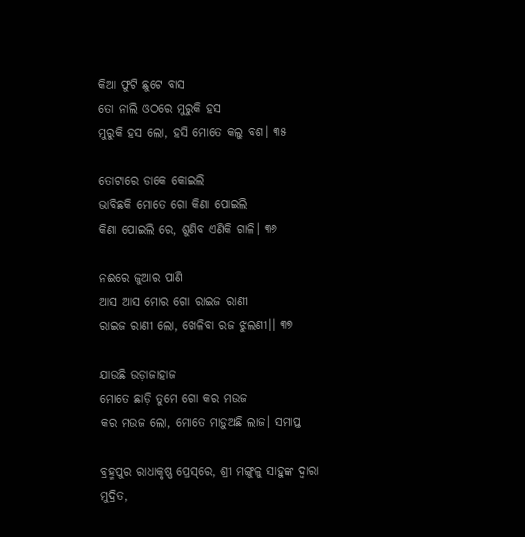କିଆ ଫୁଟି ଛୁଟେ ବାସ
ତୋ ନାଲି ଓଠରେ ମୁରୁକି ହସ
ମୁରୁକି ହସ ଲୋ, ହସି ମୋତେ କଲୁ ବଶ। ୩୫

ତୋଟାରେ ଡାକେ କୋଇଲି
ଭାବିଛକି ମୋତେ ଗୋ କିଣା ପୋଇଲି
କିଣା ପୋଇଲି ରେ, ଶୁଣିବ ଏଣିକି ଗାଳି। ୩୬

ନଈରେ ଜୁଆର ପାଣି
ଆସ ଆସ ମୋର ଗୋ ରାଇଜ ରାଣୀ
ରାଇଜ ରାଣୀ ଲୋ, ଖେଳିବା ରଜ ଝୁଲଣୀ।। ୩୭

ଯାଉଛି ଉଡ଼ାଜାହାଜ
ମୋତେ ଛାଡ଼ି ତୁମେ ଗୋ କର ମଉଜ
କର ମଉଜ ଲୋ, ମୋତେ ମାଡ଼ୁଅଛି ଲାଜ। ସମାପ୍ତ

ବ୍ରହ୍ମପୁର ରାଧାକୃଷ୍ଣ ପ୍ରେସ୍‌ରେ, ଶ୍ରୀ ମଙ୍ଗୁଳୁ ସାହୁଙ୍କ ଦ୍ବାରା ମୁଦ୍ରିତ,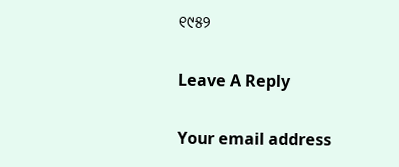୧୯୫୨

Leave A Reply

Your email address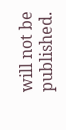will not be published.